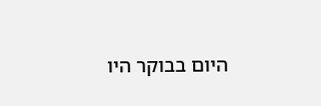היום בבוקר היו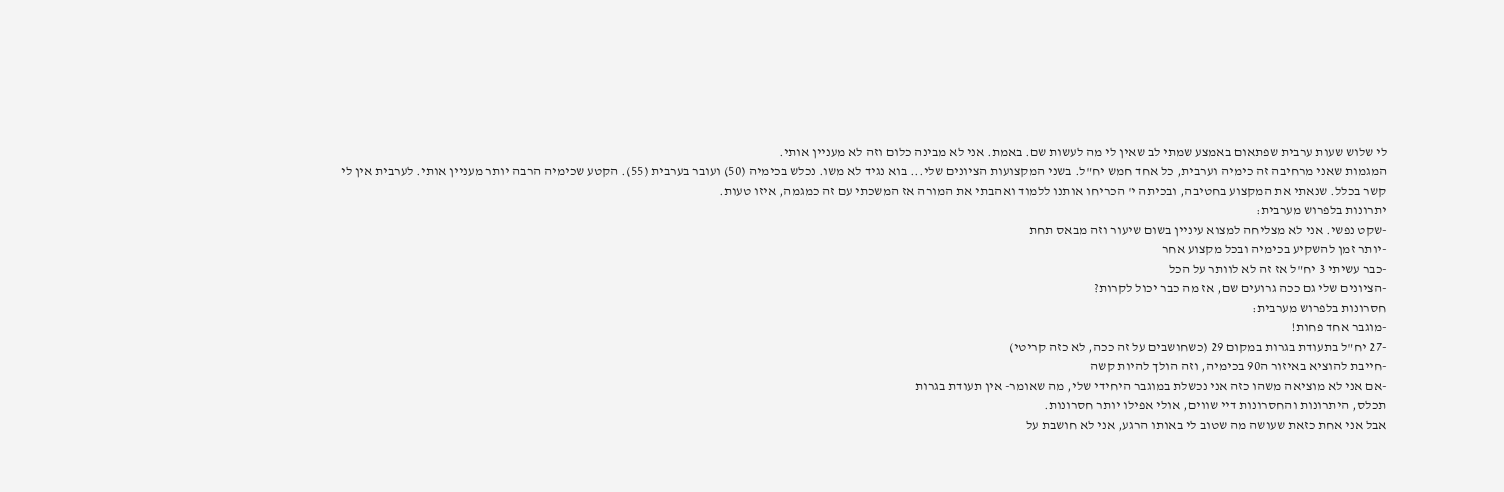לי שלוש שעות ערבית שפתאום באמצע שמתי לב שאין לי מה לעשות שם. באמת. אני לא מבינה כלום וזה לא מעניין אותי.
המגמות שאני מרחיבה זה כימיה וערבית, כל אחד חמש יח"ל. בשני המקצועות הציונים שלי... בוא נגיד לא משו. נכלש בכימיה (50) ועובר בערבית (55). הקטע שכימיה הרבה יותר מעניין אותי. לערבית אין לי קשר בכלל. שנאתי את המקצוע בחטיבה, ובכיתה י' הכריחו אותנו ללמוד ואהבתי את המורה אז המשכתי עם זה כמגמה, איזו טעות.
יתרונות בלפרוש מערבית:
-שקט נפשי. אני לא מצליחה למצוא עיניין בשום שיעור וזה מבאס תחת
-יותר זמן להשקיע בכימיה ובכל מקצוע אחר
-כבר עשיתי 3 יח"ל אז זה לא לוותר על הכל
-הציונים שלי גם ככה גרועים שם, אז מה כבר יכול לקרות?
חסרונות בלפרוש מערבית:
-מוגבר אחד פחות!
-27 יח"ל בתעודת בגרות במקום 29 (כשחושבים על זה ככה, לא כזה קריטי)
-חייבת להוציא באיזור ה90 בכימיה, וזה הולך להיות קשה
-אם אני לא מוציאה משהו כזה אני נכשלת במוגבר היחידי שלי, מה שאומר- אין תעודת בגרות
תכלס, היתרונות והחסרונות דיי שווים, אולי אפילו יותר חסרונות.
אבל אני אחת כזאת שעושה מה שטוב לי באותו הרגע, אני לא חושבת על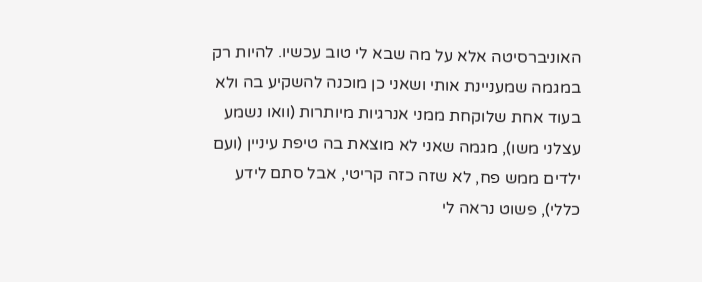האוניברסיטה אלא על מה שבא לי טוב עכשיו. להיות רק במגמה שמעניינת אותי ושאני כן מוכנה להשקיע בה ולא בעוד אחת שלוקחת ממני אנרגיות מיותרות (וואו נשמע עצלני משו), מגמה שאני לא מוצאת בה טיפת עיניין (ועם ילדים ממש פח, לא שזה כזה קריטי, אבל סתם לידע כללי), פשוט נראה לי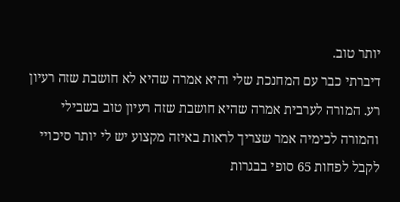יותר טוב.
דיברתי כבר עם המחנכת שלי והיא אמרה שהיא לא חושבת שזה רעיון רע. המורה לערבית אמרה שהיא חושבת שזה רעיון טוב בשבילי והמורה לכימיה אמר שצריך לראות באיזה מקצוע יש לי יותר סיכויי לקבל לפחות 65 סופי בבגרות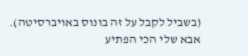(בשביל לקבל על זה בונוס באויברסיטה).
אבא שלי הכי הפתיע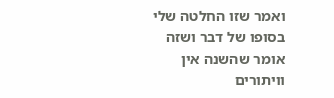ואמר שזו החלטה שלי בסופו של דבר ושזה אומר שהשנה אין וויתורים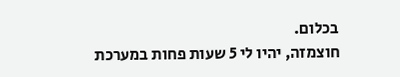בכלום.
חוצמזה, יהיו לי 5 שעות פחות במערכת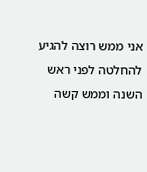אני ממש רוצה להגיע להחלטה לפני ראש השנה וממש קשה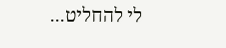לי להחליט...